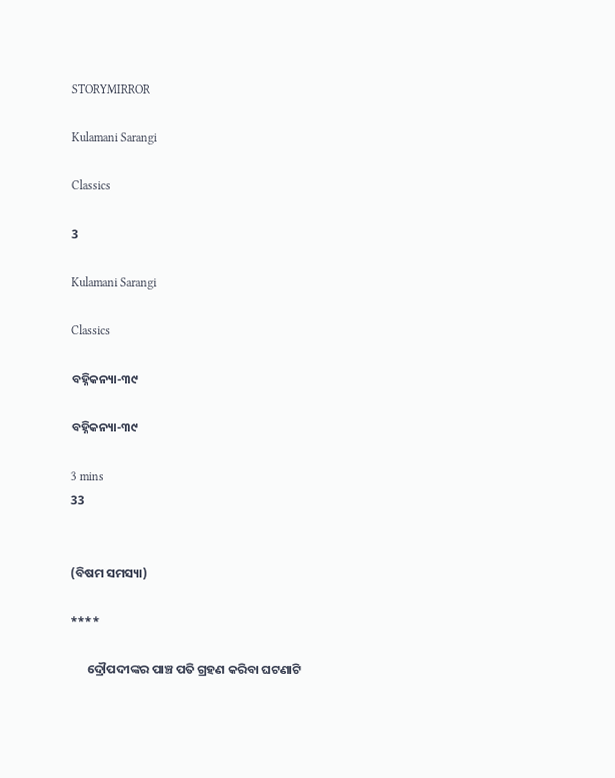STORYMIRROR

Kulamani Sarangi

Classics

3

Kulamani Sarangi

Classics

ବହ୍ନିକନ୍ୟା-୩୯

ବହ୍ନିକନ୍ୟା-୩୯

3 mins
33


(ବିଷମ ସମସ୍ୟା)

****

      ଦ୍ରୌପଦୀଙ୍କର ପାଞ୍ଚ ପତି ଗ୍ରହଣ କରିବା ଘଟଣାଟି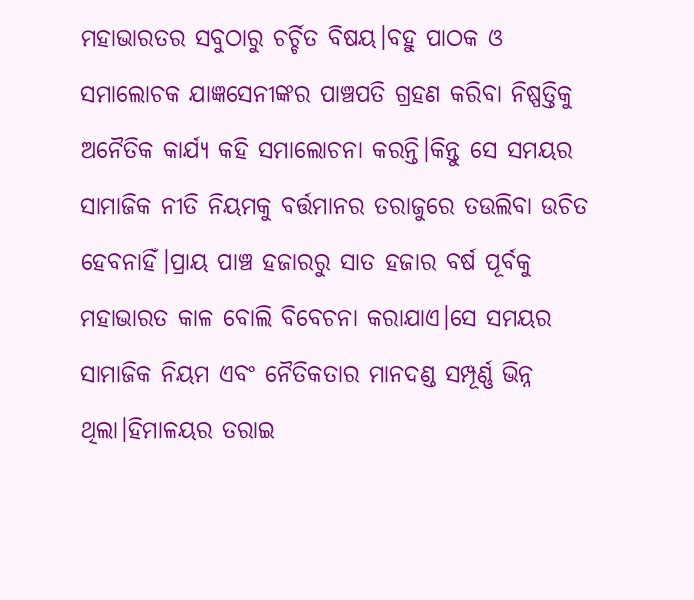ମହାଭାରତର ସବୁଠାରୁ ଚର୍ଚ୍ଚିତ ବିଷୟ।ବହୁ ପାଠକ ଓ ସମାଲୋଚକ ଯାଜ୍ଞସେନୀଙ୍କର ପାଞ୍ଚପତି ଗ୍ରହଣ କରିବା ନିଷ୍ପତ୍ତିକୁ ଅନୈତିକ କାର୍ଯ୍ୟ କହି ସମାଲୋଚନା କରନ୍ତି।କିନ୍ତୁ ସେ ସମୟର ସାମାଜିକ ନୀତି ନିୟମକୁ ବର୍ତ୍ତମାନର ତରାଜୁରେ ତଉଲିବା ଉଚିତ ହେବନାହିଁ।ପ୍ରାୟ ପାଞ୍ଚ ହଜାରରୁ ସାତ ହଜାର ବର୍ଷ ପୂର୍ବକୁ ମହାଭାରତ କାଳ ବୋଲି ବିବେଚନା କରାଯାଏ।ସେ ସମୟର ସାମାଜିକ ନିୟମ ଏବଂ ନୈତିକତାର ମାନଦଣ୍ଡ ସମ୍ପୂର୍ଣ୍ଣ ଭିନ୍ନ ଥିଲା।‌ହିମାଳୟର ତରାଇ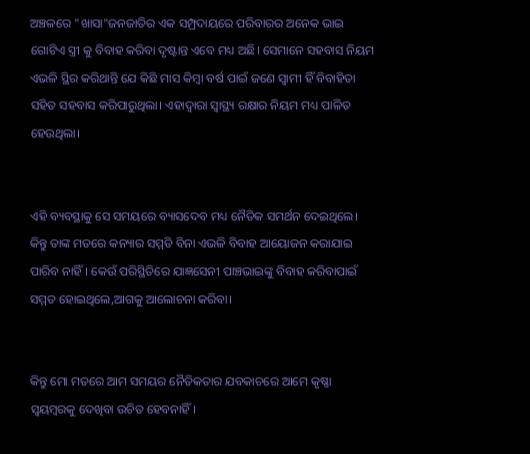ଅଞ୍ଚଳରେ "ଖାସା"ଜନଜାତିର ଏକ ସମ୍ପ୍ରଦାୟରେ ପରିବାରର ଅନେକ ଭାଇ ଗୋଟିଏ ସ୍ତ୍ରୀ କୁ ବିବାହ କରିବା ଦୃଷ୍ଟାନ୍ତ ଏବେ ମଧ୍ୟ ଅଛି। ସେମାନେ ସହବାସ ନିୟମ ଏଭଳି ସ୍ଥିର କରିଥାନ୍ତି ଯେ କିଛି ମାସ କିମ୍ବା ବର୍ଷ ପାଇଁ ଜଣେ ସ୍ବାମୀ ହିଁ ବିବାହିତା ସହିତ ସହବାସ କରିପାରୁଥିଲା। ଏହାଦ୍ବାରା ସ୍ବାସ୍ଥ୍ୟ ରକ୍ଷାର ନିୟମ ମଧ୍ୟ ପାଳିତ ହେଉଥିଲା।


ଏହି ବ୍ୟବସ୍ଥାକୁ ସେ ସମୟରେ ବ୍ୟାସଦେବ ମଧ୍ୟ ନୈତିକ ସମର୍ଥନ ଦେଇଥିଲେ। କିନ୍ତୁ ତାଙ୍କ ମତରେ କନ୍ୟାର ସମ୍ମତି ବିନା ଏଭଳି ବିବାହ ଆୟୋଜନ କରାଯାଇ ପାରିବ ନାହିଁ। କେଉଁ ପରିସ୍ଥିତିରେ ଯାଜ୍ଞସେନୀ ପାଞ୍ଚଭାଇଙ୍କୁ ବିବାହ କରିବାପାଇଁ ସମ୍ମତ ହୋଇଥିଲେ,ଆଗକୁ ଆଲୋଚନା କରିବା।


କିନ୍ତୁ ମୋ ମତରେ ଆମ ସମୟର ନୈତିକତାର ଯବକାଚରେ ଆମେ କୃଷ୍ଣା ସ୍ଵୟମ୍ବରକୁ ଦେଖିବା ଉଚିତ ହେବନାହିଁ।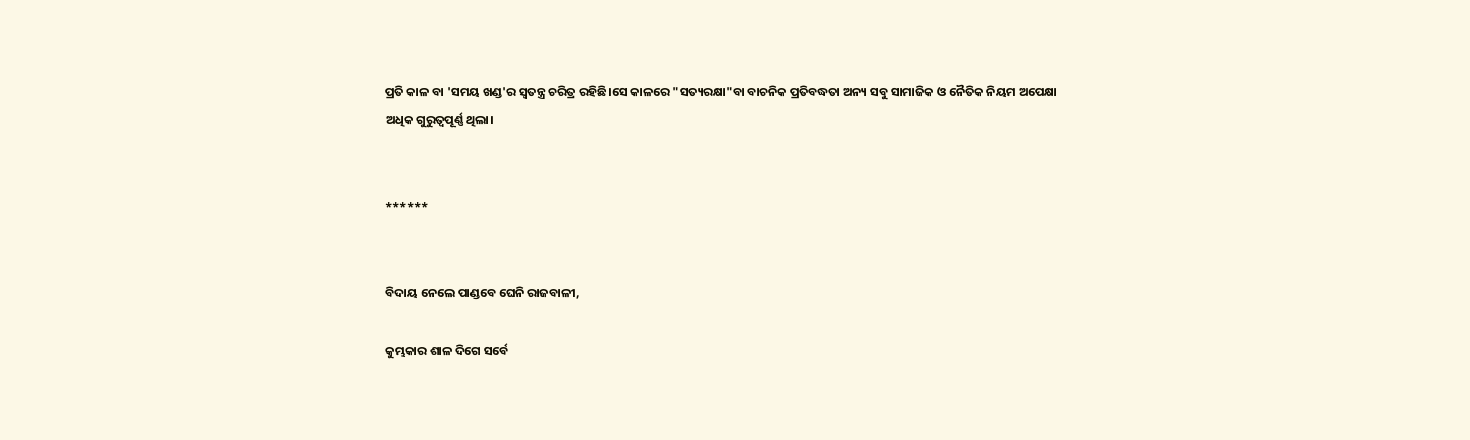ପ୍ରତି କାଳ ବା 'ସମୟ ଖଣ୍ଡ'ର ସ୍ଵତନ୍ତ୍ର ଚରିତ୍ର ରହିଛି।ସେ କାଳରେ "ସତ୍ୟରକ୍ଷା"ବା ବାଚନିକ ପ୍ରତିବଦ୍ଧତା ଅନ୍ୟ ସବୁ ସାମାଜିକ ଓ ନୈତିକ ନିୟମ ଅପେକ୍ଷା ଅଧିକ ଗୁରୁତ୍ବପୂର୍ଣ୍ଣ ଥିଲା।


******


ବିଦାୟ ନେଲେ ପାଣ୍ଡବେ ଘେନି ରାଜବାଳୀ,

କୁମ୍ଭକାର ଶାଳ ଦିଗେ ସର୍ବେ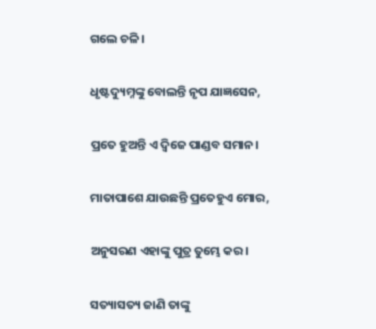ଗଲେ ଚଳି।

ଧୃଷ୍ଟଦ୍ୟୁମ୍ନଙ୍କୁ ବୋଲନ୍ତି ନୃପ ଯାଜ୍ଞସେନ,

ପ୍ରତେ ହୁଅନ୍ତି ଏ ଦ୍ବିଜେ ପାଣ୍ଡବ ସମାନ।

ମାତାପାଶେ ଯାଉଛନ୍ତି ପ୍ରତେହୁଏ ମୋର,

ଅନୁସରଣ ଏହାଙ୍କୁ ପୁତ୍ର ତୁମ୍ଭେ କର।

ସତ୍ୟାସତ୍ୟ ଜାଣି ତାଙ୍କୁ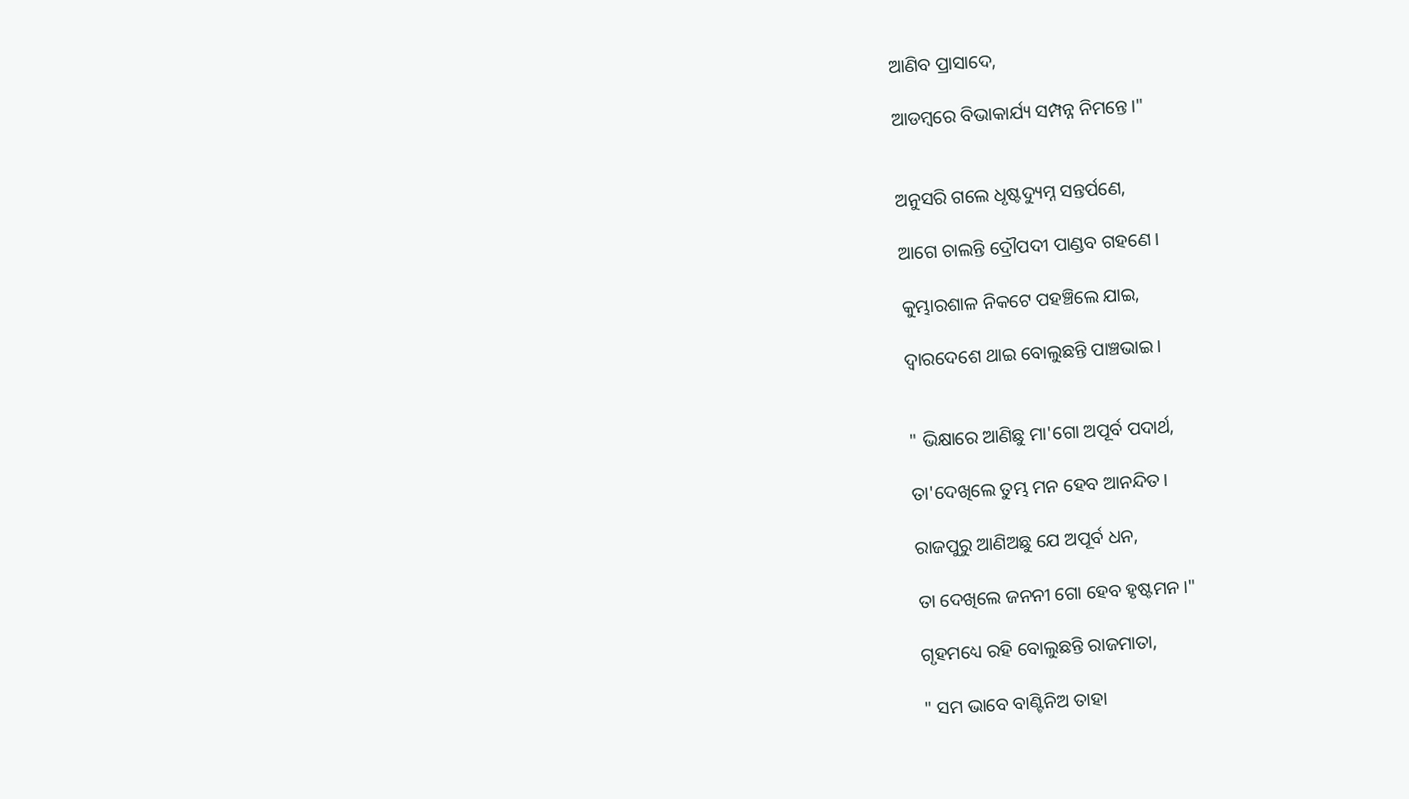ଆଣିବ ପ୍ରାସାଦେ,

ଆଡମ୍ବରେ ବିଭାକାର୍ଯ୍ୟ ସମ୍ପନ୍ନ ନିମନ୍ତେ।"


ଅନୁସରି ଗଲେ ଧୃଷ୍ଟଦ୍ୟୁମ୍ନ ସନ୍ତର୍ପଣେ,

ଆଗେ ଚାଲନ୍ତି ଦ୍ରୌପଦୀ ପାଣ୍ଡବ ଗହଣେ।

କୁମ୍ଭାରଶାଳ ନିକଟେ ପହଞ୍ଚିଲେ ଯାଇ,

ଦ୍ବାରଦେଶେ ଥାଇ ବୋଲୁଛନ୍ତି ପାଞ୍ଚଭାଇ।


" ଭିକ୍ଷାରେ ଆଣିଛୁ ମା'ଗୋ ଅପୂର୍ବ ପଦାର୍ଥ,

ତା'ଦେଖିଲେ ତୁମ୍ଭ ମନ ହେବ ଆନନ୍ଦିତ।

ରାଜପୁରୁ ଆଣିଅଛୁ ଯେ ଅପୂର୍ବ ଧନ,

ତା ଦେଖିଲେ ଜନନୀ ଗୋ ହେବ ହୃଷ୍ଟମନ।"

ଗୃହମଧ୍ୟେ ରହି ବୋଲୁଛନ୍ତି ରାଜମାତା,

" ସମ ଭାବେ ବାଣ୍ଟିନିଅ ତାହା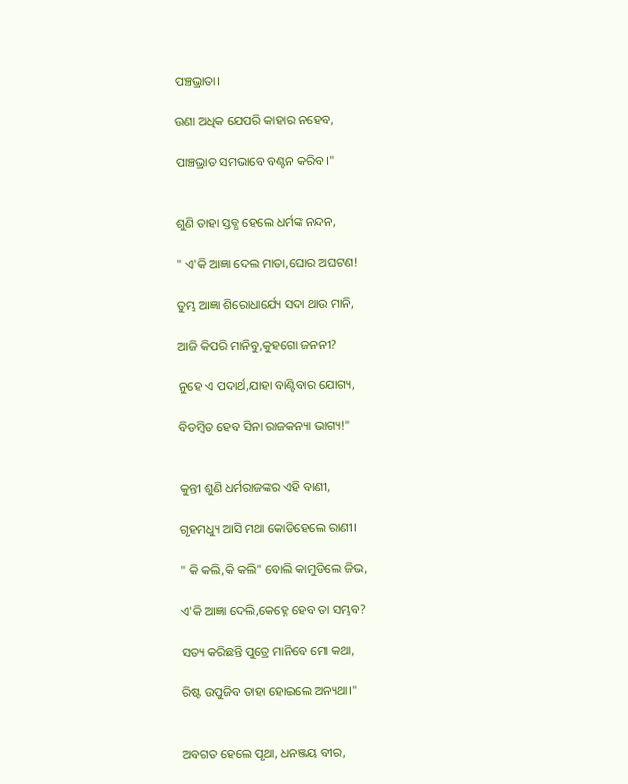ପଞ୍ଚଭ୍ରାତା।

ଉଣା ଅଧିକ ଯେପରି କାହାର ନହେବ,

ପାଞ୍ଚଭ୍ରାତ ସମଭାବେ ବଣ୍ଟନ କରିବ।"


ଶୁଣି ତାହା ସ୍ତବ୍ଧ ହେଲେ ଧର୍ମଙ୍କ ନନ୍ଦନ,

" ଏ'କି ଆଜ୍ଞା ଦେଲ ମାତା,ଘୋର ଅଘଟଣ!

ତୁମ୍ଭ ଆଜ୍ଞା ଶିରୋଧାର୍ଯ୍ୟେ ସଦା ଥାଉ ମାନି,

ଆଜି କିପରି ମାନିବୁ,କୁହଗୋ ଜନନୀ?

ନୁହେ ଏ ପଦାର୍ଥ,ଯାହା ବାଣ୍ଟିବାର ଯୋଗ୍ୟ,

ବିଡମ୍ବିତ ହେବ ସିନା ରାଜକନ୍ୟା ଭାଗ୍ୟ!"


କୁନ୍ତୀ ଶୁଣି ଧର୍ମରାଜଙ୍କର ଏହି ବାଣୀ,

ଗୃହମଧ୍ୟୁ ଆସି ମଥା କୋଡିହେଲେ ରାଣୀ।

" କି କଲି,କି କଲି" ବୋଲି କାମୁଡିଲେ ଜିଭ,

ଏ'କି ଆଜ୍ଞା ଦେଲି,କେହ୍ନେ ହେବ ତା ସମ୍ଭବ?

ସତ୍ୟ କରିଛନ୍ତି ପୁତ୍ରେ ମାନିବେ ମୋ କଥା,

ରିଷ୍ଟ ଉପୁଜିବ ତାହା ହୋଇଲେ ଅନ୍ୟଥା।"


ଅବଗତ ହେଲେ ପୃଥା, ଧନଞ୍ଜୟ ବୀର,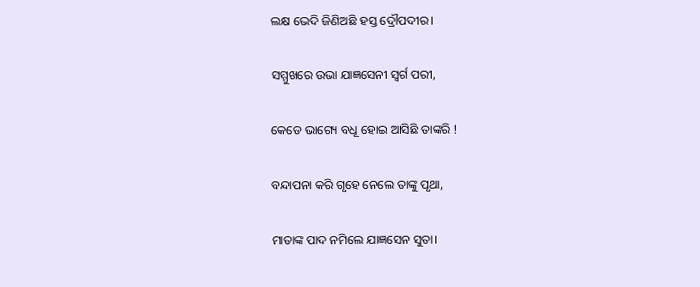ଲକ୍ଷ ଭେଦି ଜିଣିଅଛି ହସ୍ତ ଦ୍ରୌପଦୀର।

ସମ୍ମୁଖରେ ଉଭା ଯାଜ୍ଞସେନୀ ସ୍ବର୍ଗ ପରୀ,

କେଡେ ଭାଗ୍ୟେ ବଧୂ ହୋଇ ଆସିଛି ତାଙ୍କରି !

ବନ୍ଦାପନା କରି ଗୃହେ ନେଲେ ତାଙ୍କୁ ପୃଥା,

ମାତାଙ୍କ ପାଦ ନମିଲେ ଯାଜ୍ଞସେନ ସୁତା।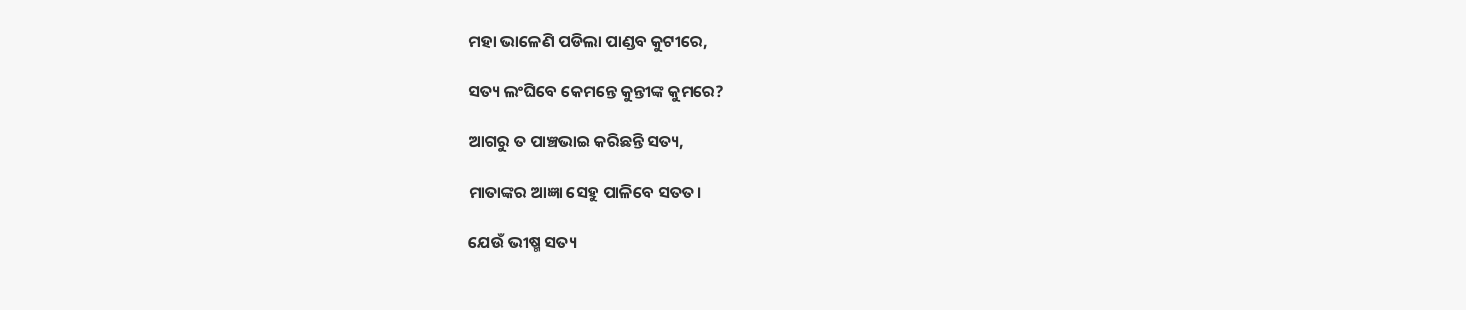ମହା ଭାଳେଣି ପଡିଲା ପାଣ୍ଡବ କୁଟୀରେ,

ସତ୍ୟ ଲଂଘିବେ କେମନ୍ତେ କୁନ୍ତୀଙ୍କ କୁମରେ?

ଆଗରୁ ତ ପାଞ୍ଚଭାଇ କରିଛନ୍ତି ସତ୍ୟ,

ମାତାଙ୍କର ଆଜ୍ଞା ସେହୁ ପାଳିବେ ସତତ।

ଯେଉଁ ଭୀଷ୍ମ ସତ୍ୟ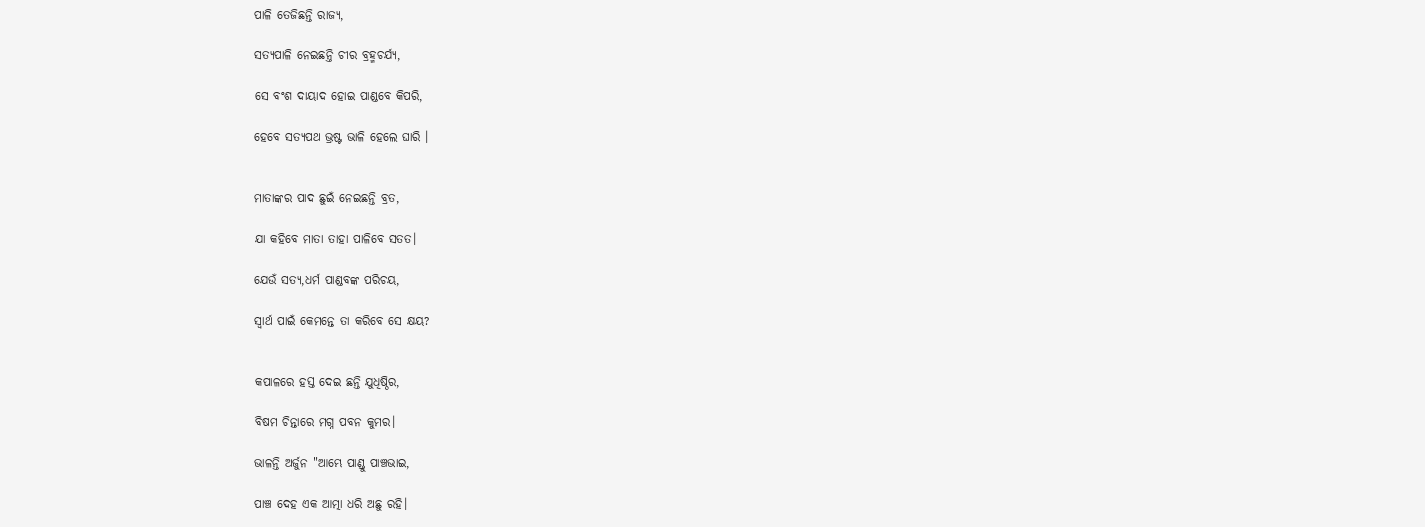ପାଳି ତେଜିଛନ୍ତି ରାଜ୍ୟ,

ସତ୍ୟପାଳି ନେଇଛନ୍ତି ଚୀର ବ୍ରହ୍ମଚର୍ଯ୍ୟ,

ସେ ବଂଶ ଦାୟାଦ ହୋଇ ପାଣ୍ଡବେ କିପରି,

ହେବେ ସତ୍ୟପଥ ଭ୍ରଷ୍ଟ ଭାଳି ହେଲେ ଘାରି ।


ମାତାଙ୍କର ପାଦ ଛୁଇଁ ନେଇଛନ୍ତି ବ୍ରତ,

ଯା କହିବେ ମାତା ତାହା ପାଳିବେ ସତତ।

ଯେଉଁ ସତ୍ୟ,ଧର୍ମ ପାଣ୍ଡବଙ୍କ ପରିଚୟ,

ସ୍ବାର୍ଥ ପାଇଁ କେମନ୍ତେ ତା କରିବେ ସେ କ୍ଷୟ?


କପାଳରେ ହସ୍ତ ଦେଇ ଛନ୍ତି ଯୁଧିଷ୍ଠିର,

ବିଷମ ଚିନ୍ତାରେ ମଗ୍ନ ପବନ କୁମର।

ଭାଳନ୍ତି ଅର୍ଜୁନ "ଆମ୍ଭେ ପାଣ୍ଡୁ ପାଞ୍ଚଭାଇ,

ପାଞ୍ଚ ଦେହ ଏକ ଆତ୍ମା ଧରି ଅଛୁ ରହି।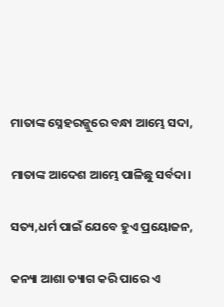ମାତାଙ୍କ ସ୍ନେହରଜ୍ଜୁରେ ବନ୍ଧା ଆମ୍ଭେ ସଦା,

ମାତାଙ୍କ ଆଦେଶ ଆମ୍ଭେ ପାଳିଛୁ ସର୍ବଦା।

ସତ୍ୟ,ଧର୍ମ ପାଇଁ ଯେବେ ହୁଏ ପ୍ରୟୋଜନ,

କନ୍ୟା ଆଶା ତ୍ୟାଗ କରି ପାରେ ଏ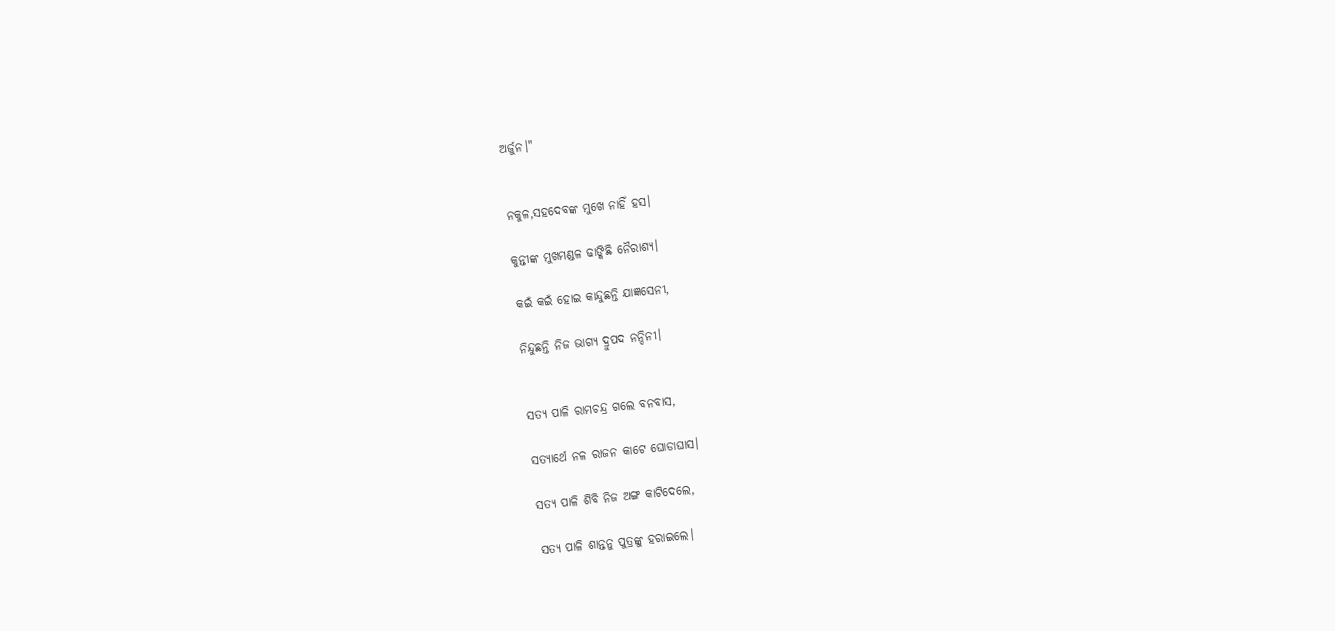ଅର୍ଜୁନ।"


ନକୁଳ,ସହଦେବଙ୍କ ମୁଖେ ନାହିଁ ହସ।

କୁନ୍ତୀଙ୍କ ମୁଖମଣ୍ଡଳ ଢାଙ୍କିଛି ନୈରାଶ୍ୟ।

କଇଁ କଇଁ ହୋଇ କାନ୍ଦୁଛନ୍ତି ଯାଜ୍ଞସେନୀ,

ନିନ୍ଦୁଛନ୍ତି ନିଜ ଭାଗ୍ୟ ଦ୍ରୁପଦ ନନ୍ଦିନୀ।


ସତ୍ୟ ପାଳି ରାମଚନ୍ଦ୍ର ଗଲେ ବନବାସ,

ସତ୍ୟାର୍ଥେ ନଳ ରାଜନ କାଟେ ଘୋଡାଘାସ।

ସତ୍ୟ ପାଳି ଶିବି ନିଜ ଅଙ୍ଗ କାଟିଦେଲେ,

ସତ୍ୟ ପାଳି ଶାନ୍ତନୁ ପୁତ୍ରଙ୍କୁ ହରାଇଲେ।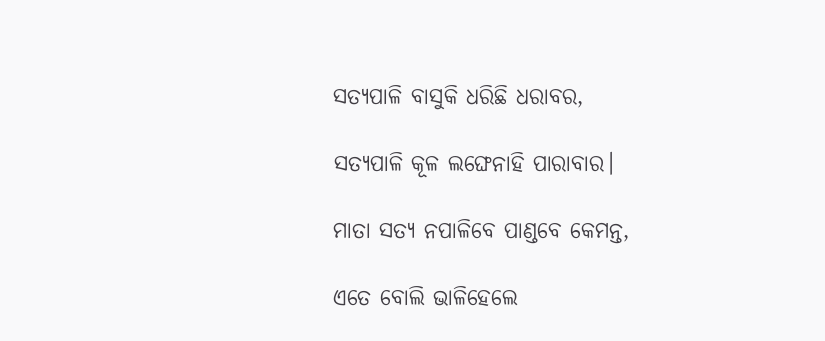ସତ୍ୟପାଳି ବାସୁକି ଧରିଛି ଧରାବର,

ସତ୍ୟପାଳି କୂଳ ଲଙ୍ଘେନାହି ପାରାବାର।

ମାତା ସତ୍ୟ ନପାଳିବେ ପାଣ୍ଡବେ କେମନ୍ତ,

ଏତେ ବୋଲି ଭାଳିହେଲେ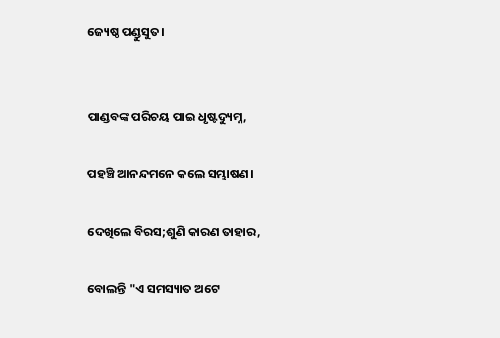ଜ୍ୟେଷ୍ଠ ପଣ୍ଡୁସୁତ।


ପାଣ୍ଡବଙ୍କ ପରିଚୟ ପାଇ ଧୃଷ୍ଟଦ୍ୟୁମ୍ନ,

ପହଞ୍ଚି ଆନନ୍ଦମନେ କଲେ ସମ୍ଭାଷଣ।

ଦେଖିଲେ ବିରସ;ଶୁଣି କାରଣ ତାହାର,

ବୋଲନ୍ତି "ଏ ସମସ୍ୟାତ ଅଟେ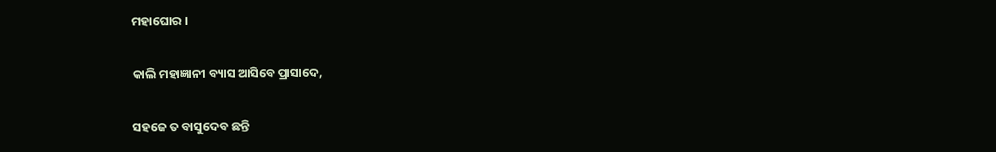ମହାଘୋର ।

କାଲି ମହାଜ୍ଞାନୀ ବ୍ୟାସ ଆସିବେ ପ୍ରାସାଦେ,

ସହଜେ ତ ବାସୁଦେବ ଛନ୍ତି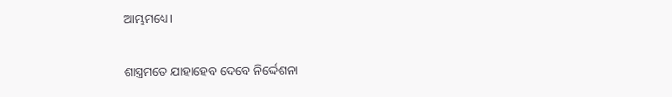ଆମ୍ଭମଧ୍ୟେ।

ଶାସ୍ତ୍ରମତେ ଯାହାହେବ ଦେବେ ନିର୍ଦ୍ଦେଶନା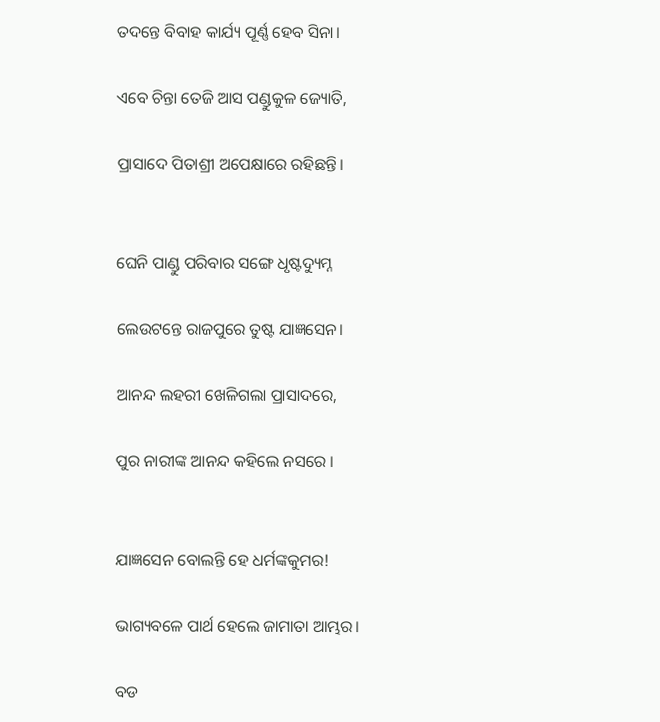ତଦନ୍ତେ ବିବାହ କାର୍ଯ୍ୟ ପୂର୍ଣ୍ଣ ହେବ ସିନା।

ଏବେ ଚିନ୍ତା ତେଜି ଆସ ପଣ୍ଡୁକୁଳ ଜ୍ୟୋତି,

ପ୍ରାସାଦେ ପିତାଶ୍ରୀ ଅପେକ୍ଷାରେ ରହିଛନ୍ତି।


ଘେନି ପାଣ୍ଡୁ ପରିବାର ସଙ୍ଗେ ଧୃଷ୍ଟଦ୍ୟୁମ୍ନ

ଲେଉଟନ୍ତେ ରାଜପୁରେ ତୁଷ୍ଟ ଯାଜ୍ଞସେନ।

ଆନନ୍ଦ ଲହରୀ ଖେଳିଗଲା ପ୍ରାସାଦରେ,

ପୁର ନାରୀଙ୍କ ଆନନ୍ଦ କହିଲେ ନସରେ ।


ଯାଜ୍ଞସେନ ବୋଲନ୍ତି ହେ ଧର୍ମଙ୍କକୁମର!

ଭାଗ୍ୟବଳେ ପାର୍ଥ ହେଲେ ଜାମାତା ଆମ୍ଭର।

ବଡ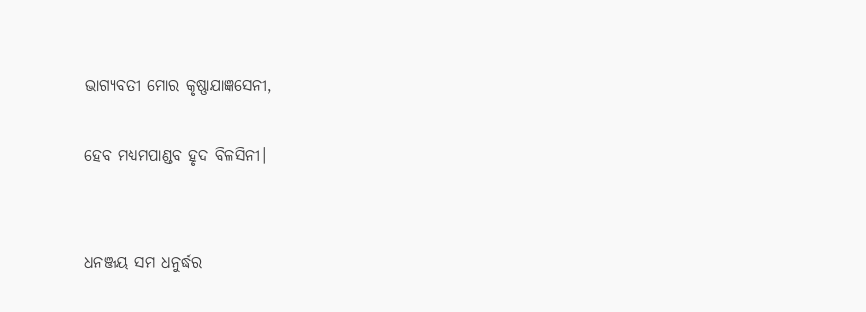ଭାଗ୍ୟବତୀ ମୋର କୃଷ୍ଣାଯାଜ୍ଞସେନୀ,

ହେବ ମଧ୍ୟମପାଣ୍ଡବ ହୃଦ ବିଳସିନୀ।


ଧନଞ୍ଜୟ ସମ ଧନୁର୍ଦ୍ଧର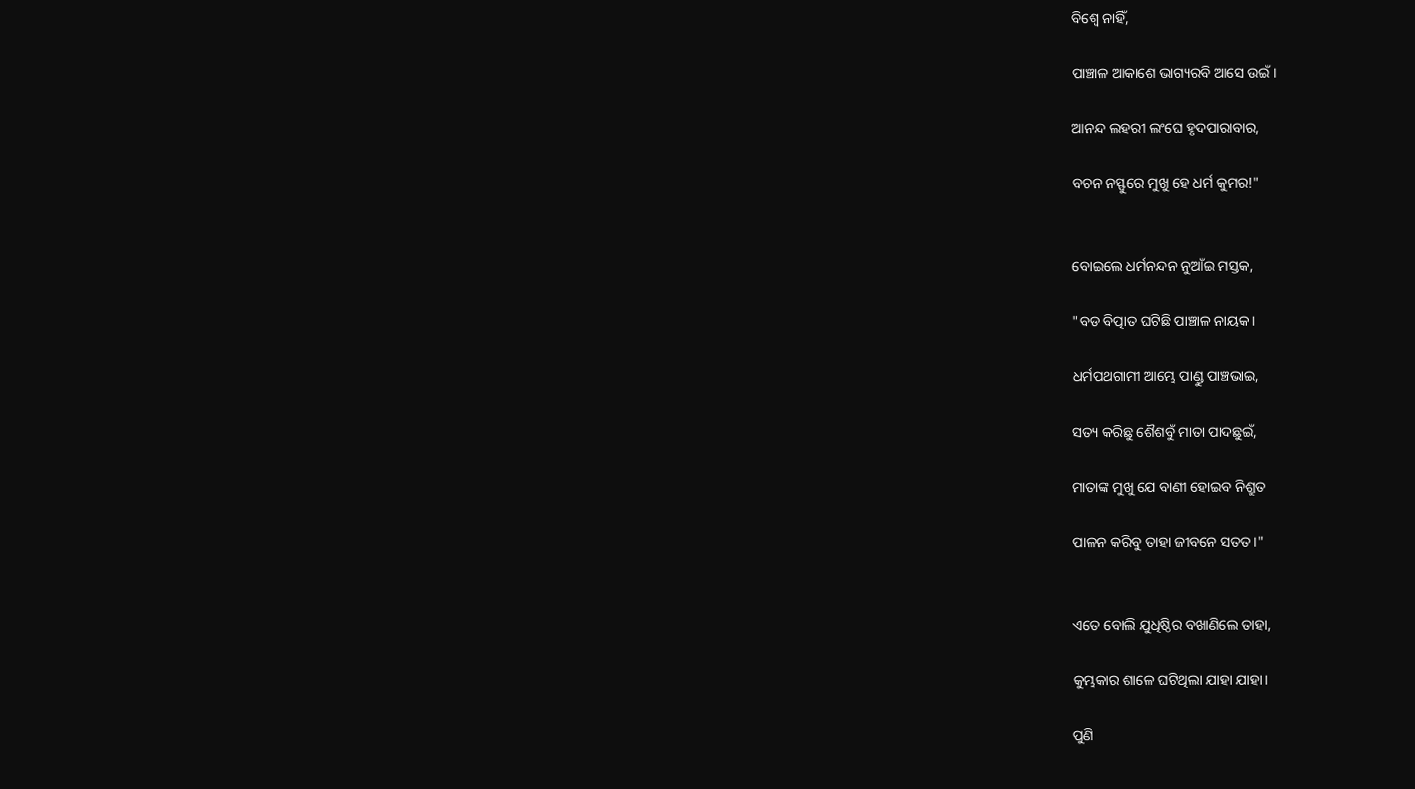ବିଶ୍ବେ ନାହିଁ,

ପାଞ୍ଚାଳ ଆକାଶେ ଭାଗ୍ୟରବି ଆସେ ଉଇଁ।

ଆନନ୍ଦ ଲହରୀ ଲଂଘେ ହୃଦପାରାବାର,

ବଚନ ନସ୍ଫୁରେ ମୁଖୁ ହେ ଧର୍ମ କୁମର!"


ବୋଇଲେ ଧର୍ମନନ୍ଦନ ନୁଆଁଇ ମସ୍ତକ,

"ବଡ ବିତ୍ପାତ ଘଟିଛି ପାଞ୍ଚାଳ ନାୟକ।

ଧର୍ମପଥଗାମୀ ଆମ୍ଭେ ପାଣ୍ଡୁ ପାଞ୍ଚଭାଇ,

ସତ୍ୟ କରିଛୁ ଶୈଶବୁଁ ମାତା ପାଦଛୁଇଁ,

ମାତାଙ୍କ ମୁଖୁ ଯେ ବାଣୀ ହୋଇବ ନିଶ୍ରୁତ

ପାଳନ କରିବୁ ତାହା ଜୀବନେ ସତତ।"


ଏତେ ବୋଲି ଯୁଧିଷ୍ଠିର ବଖାଣିଲେ ତାହା,

କୁମ୍ଭକାର ଶାଳେ ଘଟିଥିଲା ଯାହା ଯାହା।

ପୁଣି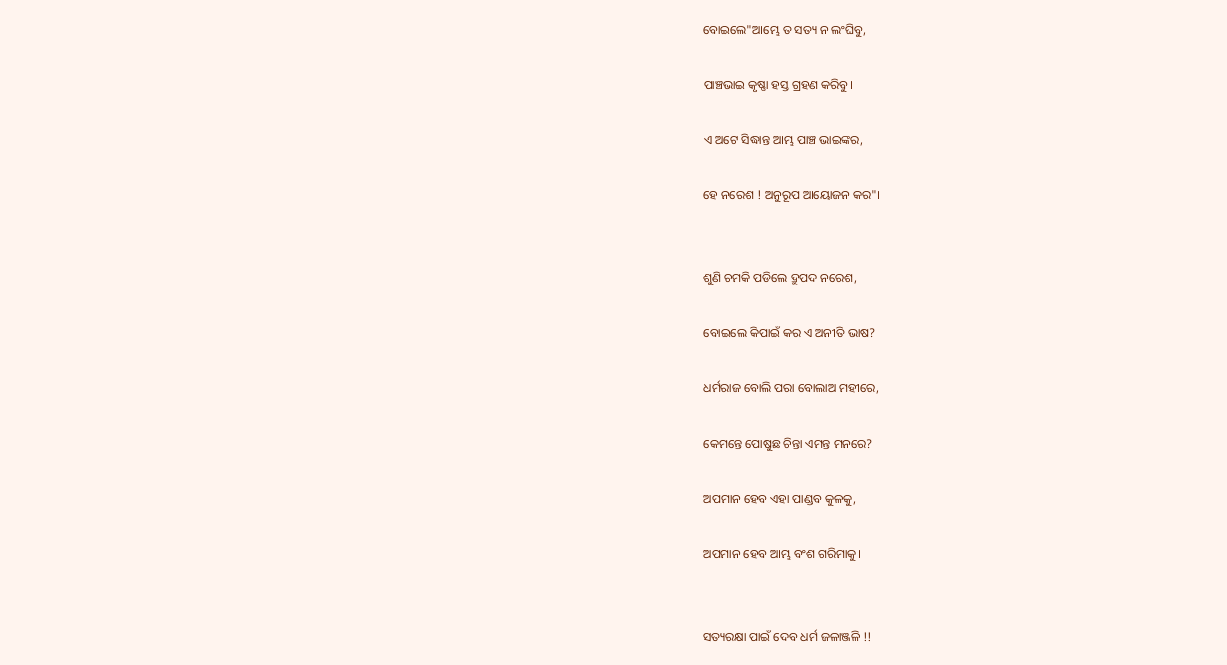ବୋଇଲେ"ଆମ୍ଭେ ତ ସତ୍ୟ ନ ଲଂଘିବୁ,

ପାଞ୍ଚଭାଇ କୃଷ୍ଣା ହସ୍ତ ଗ୍ରହଣ କରିବୁ।

ଏ ଅଟେ ସିଦ୍ଧାନ୍ତ ଆମ୍ଭ ପାଞ୍ଚ ଭାଇଙ୍କର,

ହେ ନରେଶ ! ଅନୁରୂପ ଆୟୋଜନ କର"।


ଶୁଣି ଚମକି ପଡିଲେ ଦ୍ରୁପଦ ନରେଶ,

ବୋଇଲେ କିପାଇଁ କର ଏ ଅନୀତି ଭାଷ?

ଧର୍ମରାଜ ବୋଲି ପରା ବୋଲାଅ ମହୀରେ,

କେମନ୍ତେ ପୋଷୁଛ ଚିନ୍ତା ଏମନ୍ତ ମନରେ?

ଅପମାନ ହେବ ଏହା ପାଣ୍ଡବ କୁଳକୁ,

ଅପମାନ ହେବ ଆମ୍ଭ ବଂଶ ଗରିମାକୁ।


ସତ୍ୟରକ୍ଷା ପାଇଁ ଦେବ ଧର୍ମ ଜଳାଞ୍ଜଳି !!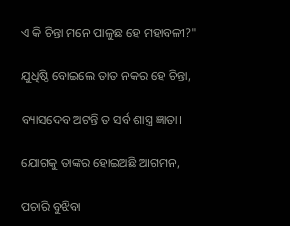ଏ କି ଚିନ୍ତା ମନେ ପାଳୁଛ ହେ ମହାବଳୀ?"

ଯୁଧିଷ୍ଠି ବୋଇଲେ ତାତ ନକର ହେ ଚିନ୍ତା,

ବ୍ୟାସଦେବ ଅଟନ୍ତି ତ ସର୍ବ ଶାସ୍ତ୍ର ଜ୍ଞାତା।

ଯୋଗକୁ ତାଙ୍କର ହୋଇଅଛି ଆଗମନ,

ପଚାରି ବୁଝିବା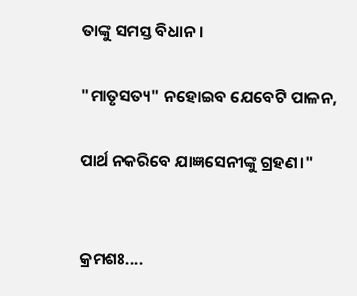ତାଙ୍କୁ ସମସ୍ତ ବିଧାନ।

"ମାତୃସତ୍ୟ" ନହୋଇବ ଯେବେଟି ପାଳନ,

ପାର୍ଥ ନକରିବେ ଯାଜ୍ଞସେନୀଙ୍କୁ ଗ୍ରହଣ।"


କ୍ରମଶଃ....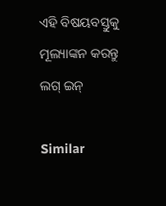ଏହି ବିଷୟବସ୍ତୁକୁ ମୂଲ୍ୟାଙ୍କନ କରନ୍ତୁ
ଲଗ୍ ଇନ୍

Similar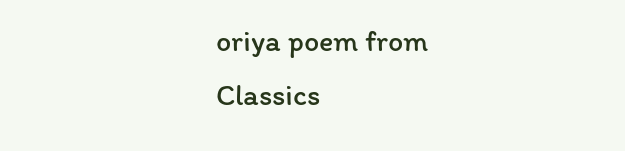oriya poem from Classics